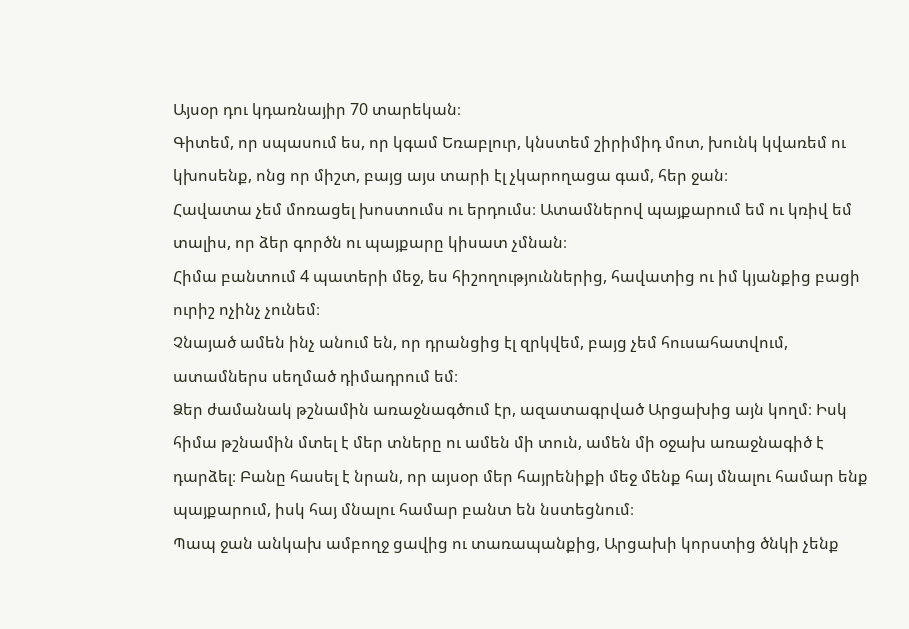Այսօր դու կդառնայիր 70 տարեկան։
Գիտեմ, որ սպասում ես, որ կգամ Եռաբլուր, կնստեմ շիրիմիդ մոտ, խունկ կվառեմ ու կխոսենք, ոնց որ միշտ, բայց այս տարի էլ չկարողացա գամ, հեր ջան։
Հավատա չեմ մոռացել խոստումս ու երդումս։ Ատամներով պայքարում եմ ու կռիվ եմ տալիս, որ ձեր գործն ու պայքարը կիսատ չմնան։
Հիմա բանտում 4 պատերի մեջ, ես հիշողություններից, հավատից ու իմ կյանքից բացի ուրիշ ոչինչ չունեմ։
Չնայած ամեն ինչ անում են, որ դրանցից էլ զրկվեմ, բայց չեմ հուսահատվում, ատամներս սեղմած դիմադրում եմ։
Ձեր ժամանակ թշնամին առաջնագծում էր, ազատագրված Արցախից այն կողմ։ Իսկ հիմա թշնամին մտել է մեր տները ու ամեն մի տուն, ամեն մի օջախ առաջնագիծ է դարձել։ Բանը հասել է նրան, որ այսօր մեր հայրենիքի մեջ մենք հայ մնալու համար ենք պայքարում, իսկ հայ մնալու համար բանտ են նստեցնում։
Պապ ջան անկախ ամբողջ ցավից ու տառապանքից, Արցախի կորստից ծնկի չենք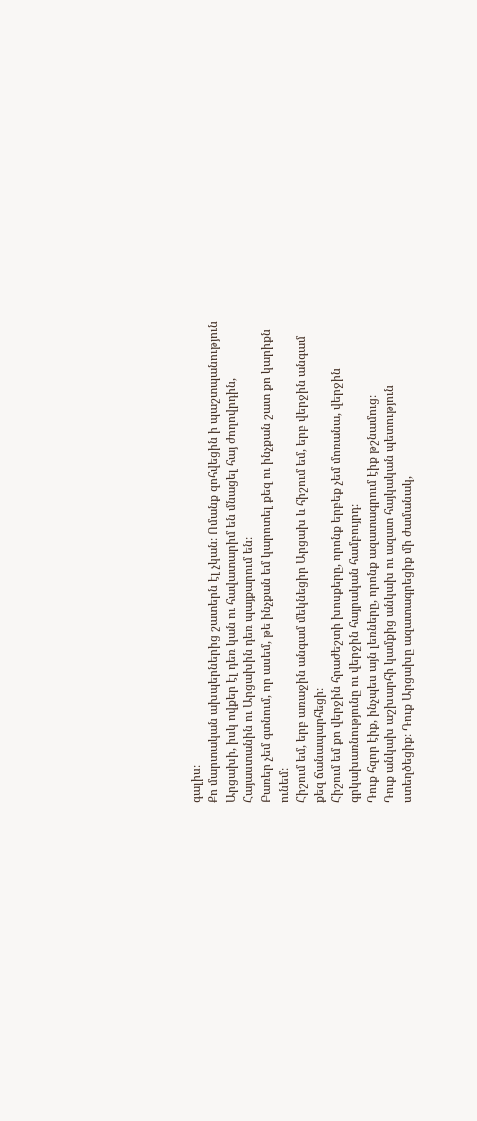գալիս։
Քո մարտական ախպերներից շատերն էլ չկան։ Ոմանք զոհվեցին ի պաշտպանություն Արցախի, իսկ ովքեր էլ դեռ կան ու հավատարիմ են մնացել հայ ժողովրդին, Հայաստանին ու Արցախին դեռ պայքարում են։
Բառեր չեմ գտնում, որ ասեմ, թե ինչքան եմ կարոտել քեզ ու ինչքան շատ քո կարիքն ունեմ։
Հիշում եմ, երբ առաջին անգամ մեկնեցիր Արցախ և հիշում եմ, երբ վերջին անգամ քեզ ճանապարհեցի։
Հիշում եմ քո վերջին հրաժեշտի խոսքերը, որոնք երբեք չեմ մոռանա, վերջին գրկախառնությունը ու վերջին հայրական համբույրդ։
Դուք հզոր էիք, ինչպես այն լեռները, որոնք ազատագրում էիք թշնամուց։
Դուք անկախ աշխարհի կամքից անկախ ու ազատ հայկական պետություն ստեղծեցիք։ Դուք Արցախը ազատագրեցիք մի ժամանակ,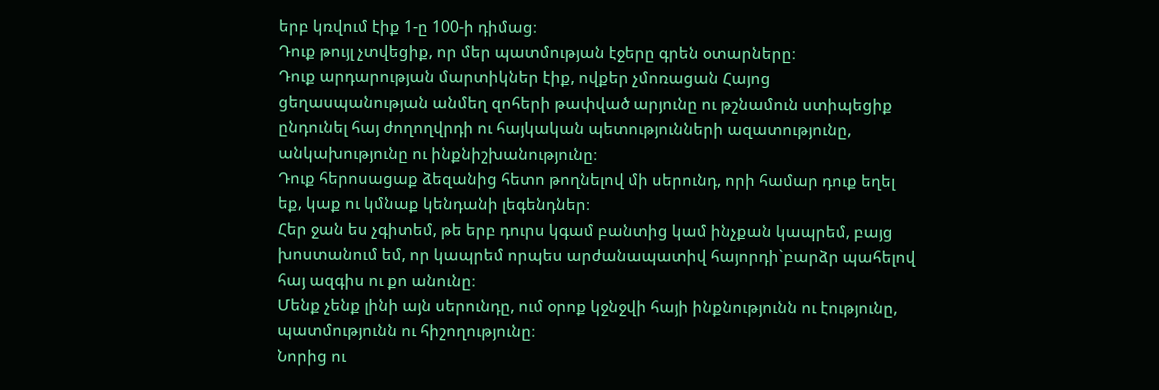երբ կռվում էիք 1-ը 100-ի դիմաց։
Դուք թույլ չտվեցիք, որ մեր պատմության էջերը գրեն օտարները։
Դուք արդարության մարտիկներ էիք, ովքեր չմոռացան Հայոց ցեղասպանության անմեղ զոհերի թափված արյունը ու թշնամուն ստիպեցիք ընդունել հայ ժողողվրդի ու հայկական պետությունների ազատությունը, անկախությունը ու ինքնիշխանությունը։
Դուք հերոսացաք ձեզանից հետո թողնելով մի սերունդ, որի համար դուք եղել եք, կաք ու կմնաք կենդանի լեգենդներ։
Հեր ջան ես չգիտեմ, թե երբ դուրս կգամ բանտից կամ ինչքան կապրեմ, բայց խոստանում եմ, որ կապրեմ որպես արժանապատիվ հայորդի`բարձր պահելով հայ ազգիս ու քո անունը։
Մենք չենք լինի այն սերունդը, ում օրոք կջնջվի հայի ինքնությունն ու էությունը, պատմությունն ու հիշողությունը։
Նորից ու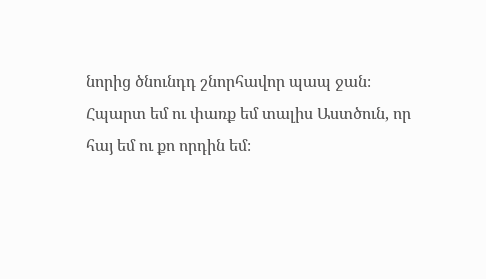նորից ծնունդդ շնորհավոր պապ ջան։
Հպարտ եմ ու փառք եմ տալիս Աստծուն, որ հայ եմ ու քո որդին եմ։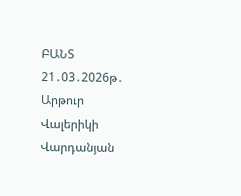ԲԱՆՏ
21․03․2026թ․
Արթուր Վալերիկի Վարդանյան